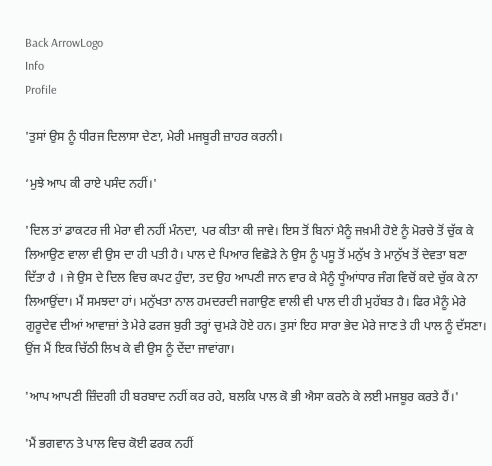Back ArrowLogo
Info
Profile

'ਤੁਸਾਂ ਉਸ ਨੂੰ ਧੀਰਜ ਦਿਲਾਸਾ ਦੇਣਾ, ਮੇਰੀ ਮਜਬੂਰੀ ਜ਼ਾਹਰ ਕਰਨੀ।

‘ਮੁਝੇ ਆਪ ਕੀ ਰਾਏ ਪਸੰਦ ਨਹੀਂ।'

'ਦਿਲ ਤਾਂ ਡਾਕਟਰ ਜੀ ਮੇਰਾ ਵੀ ਨਹੀਂ ਮੰਨਦਾ, ਪਰ ਕੀਤਾ ਕੀ ਜਾਵੇ। ਇਸ ਤੋਂ ਬਿਨਾਂ ਮੈਨੂੰ ਜਖ਼ਮੀ ਹੋਏ ਨੂੰ ਮੋਰਚੇ ਤੋਂ ਚੁੱਕ ਕੇ ਲਿਆਉਣ ਵਾਲਾ ਵੀ ਉਸ ਦਾ ਹੀ ਪਤੀ ਹੈ। ਪਾਲ ਦੇ ਪਿਆਰ ਵਿਛੋੜੇ ਨੇ ਉਸ ਨੂੰ ਪਸੂ ਤੋਂ ਮਨੁੱਖ ਤੇ ਮਾਨੁੱਖ ਤੋਂ ਦੇਵਤਾ ਬਣਾ ਦਿੱਤਾ ਹੈ । ਜੇ ਉਸ ਦੇ ਦਿਲ ਵਿਚ ਕਪਟ ਹੁੰਦਾ, ਤਦ ਉਹ ਆਪਣੀ ਜਾਨ ਵਾਰ ਕੇ ਮੈਨੂੰ ਧੂੰਆਂਧਾਰ ਜੰਗ ਵਿਚੋਂ ਕਦੇ ਚੁੱਕ ਕੇ ਨਾ ਲਿਆਉਂਦਾ। ਮੈਂ ਸਮਝਦਾ ਹਾਂ। ਮਨੁੱਖਤਾ ਨਾਲ ਹਮਦਰਦੀ ਜਗਾਉਣ ਵਾਲੀ ਵੀ ਪਾਲ ਦੀ ਹੀ ਮੁਹੱਬਤ ਹੈ। ਫਿਰ ਮੈਨੂੰ ਮੇਰੇ ਗੁਰੂਦੇਵ ਦੀਆਂ ਆਵਾਜ਼ਾਂ ਤੇ ਮੇਰੇ ਫਰਜ ਬੁਰੀ ਤਰ੍ਹਾਂ ਚੁਮੜੇ ਹੋਏ ਹਨ। ਤੁਸਾਂ ਇਹ ਸਾਰਾ ਭੇਦ ਮੇਰੇ ਜਾਣ ਤੇ ਹੀ ਪਾਲ ਨੂੰ ਦੱਸਣਾ। ਉਂਜ ਮੈਂ ਇਕ ਚਿੱਠੀ ਲਿਖ ਕੇ ਵੀ ਉਸ ਨੂੰ ਦੇਂਦਾ ਜਾਵਾਂਗਾ।

'ਆਪ ਆਪਣੀ ਜ਼ਿੰਦਗੀ ਹੀ ਬਰਬਾਦ ਨਹੀਂ ਕਰ ਰਹੇ, ਬਲਕਿ ਪਾਲ ਕੋ ਭੀ ਐਸਾ ਕਰਨੇ ਕੇ ਲਈ ਮਜਬੂਰ ਕਰਤੇ ਹੈਂ।'

'ਮੈਂ ਭਗਵਾਨ ਤੇ ਪਾਲ ਵਿਚ ਕੋਈ ਫਰਕ ਨਹੀਂ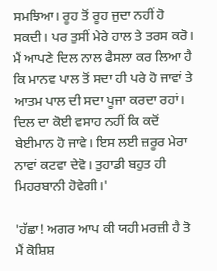ਸਮਝਿਆ। ਰੂਹ ਤੋਂ ਰੂਹ ਜੁਦਾ ਨਹੀਂ ਹੋ ਸਕਦੀ। ਪਰ ਤੁਸੀਂ ਮੇਰੇ ਹਾਲ ਤੇ ਤਰਸ ਕਰੋ। ਮੈਂ ਆਪਣੇ ਦਿਲ ਨਾਲ ਫੈਸਲਾ ਕਰ ਲਿਆ ਹੈ ਕਿ ਮਾਨਵ ਪਾਲ ਤੋਂ ਸਦਾ ਹੀ ਪਰੇ ਹੋ ਜਾਵਾਂ ਤੇ ਆਤਮ ਪਾਲ ਦੀ ਸਦਾ ਪੂਜਾ ਕਰਦਾ ਰਹਾਂ। ਦਿਲ ਦਾ ਕੋਈ ਵਸਾਹ ਨਹੀਂ ਕਿ ਕਦੋਂ ਬੇਈਮਾਨ ਹੋ ਜਾਵੇ। ਇਸ ਲਈ ਜ਼ਰੂਰ ਮੇਰਾ ਨਾਵਾਂ ਕਟਵਾ ਦੇਵੋ। ਤੁਹਾਡੀ ਬਹੁਤ ਹੀ ਮਿਹਰਬਾਨੀ ਹੋਵੇਗੀ।'

'ਹੱਛਾ! ਅਗਰ ਆਪ ਕੀ ਯਹੀ ਮਰਜ਼ੀ ਹੈ ਤੋ ਮੈਂ ਕੋਸ਼ਿਸ਼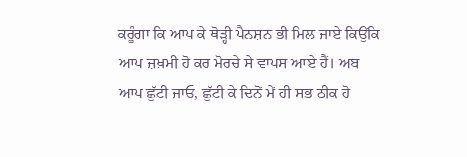ਕਰੂੰਗਾ ਕਿ ਆਪ ਕੇ ਥੋੜ੍ਹੀ ਪੈਨਸ਼ਨ ਭੀ ਮਿਲ ਜਾਏ ਕਿਉਂਕਿ ਆਪ ਜ਼ਖ਼ਮੀ ਹੋ ਕਰ ਮੋਰਚੇ ਸੇ ਵਾਪਸ ਆਏ ਹੈਂ। ਅਬ ਆਪ ਛੁੱਟੀ ਜਾਓ, ਛੁੱਟੀ ਕੇ ਦਿਨੋਂ ਮੇਂ ਹੀ ਸਭ ਠੀਕ ਹੋ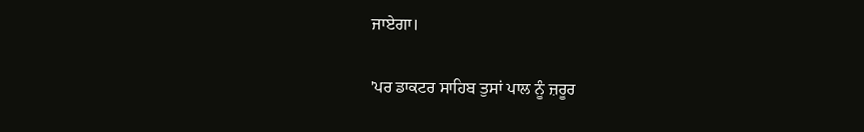ਜਾਏਗਾ।

'ਪਰ ਡਾਕਟਰ ਸਾਹਿਬ ਤੁਸਾਂ ਪਾਲ ਨੂੰ ਜ਼ਰੂਰ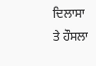ਦਿਲਾਸਾ ਤੇ ਹੌਸਲਾ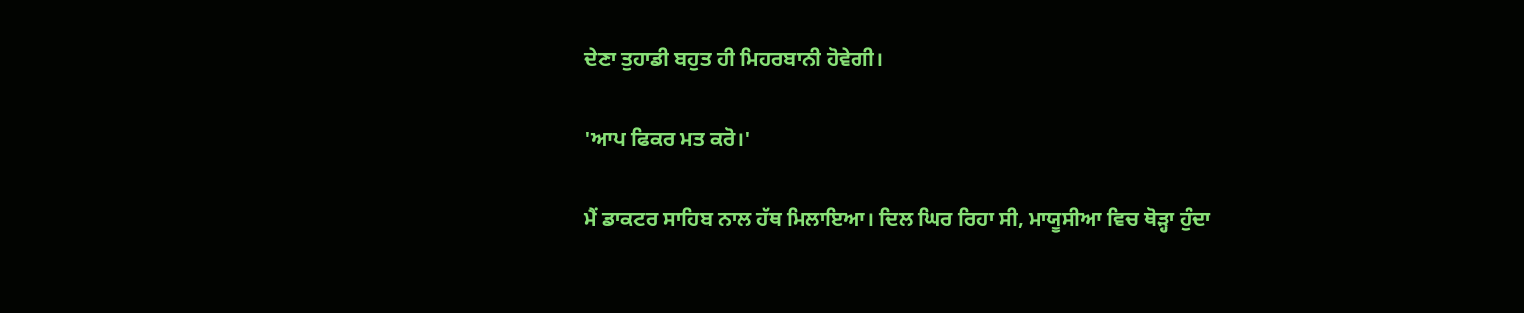ਦੇਣਾ ਤੁਹਾਡੀ ਬਹੁਤ ਹੀ ਮਿਹਰਬਾਨੀ ਹੋਵੇਗੀ।

'ਆਪ ਫਿਕਰ ਮਤ ਕਰੋ।'

ਮੈਂ ਡਾਕਟਰ ਸਾਹਿਬ ਨਾਲ ਹੱਥ ਮਿਲਾਇਆ। ਦਿਲ ਘਿਰ ਰਿਹਾ ਸੀ, ਮਾਯੂਸੀਆ ਵਿਚ ਥੋੜ੍ਹਾ ਹੁੰਦਾ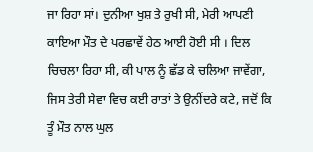ਜਾ ਰਿਹਾ ਸਾਂ। ਦੁਨੀਆ ਖੁਸ਼ ਤੇ ਰੁਖੀ ਸੀ, ਮੇਰੀ ਆਪਣੀ ਕਾਇਆ ਮੌਤ ਦੇ ਪਰਛਾਵੇਂ ਹੇਠ ਆਈ ਹੋਈ ਸੀ । ਦਿਲ ਚਿਚਲਾ ਰਿਹਾ ਸੀ, ਕੀ ਪਾਲ ਨੂੰ ਛੱਡ ਕੇ ਚਲਿਆ ਜਾਵੇਂਗਾ, ਜਿਸ ਤੇਰੀ ਸੇਵਾ ਵਿਚ ਕਈ ਰਾਤਾਂ ਤੇ ਉਨੀਂਦਰੇ ਕਟੇ, ਜਦੋਂ ਕਿ ਤੂੰ ਮੌਤ ਨਾਲ ਘੁਲ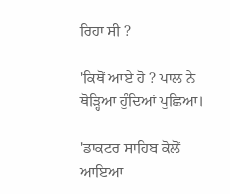ਰਿਹਾ ਸੀ ?

'ਕਿਥੋਂ ਆਏ ਹੋ ? ਪਾਲ ਨੇ ਥੋੜ੍ਹਿਆ ਹੁੰਦਿਆਂ ਪੁਛਿਆ।

'ਡਾਕਟਰ ਸਾਹਿਬ ਕੋਲੋਂ ਆਇਆ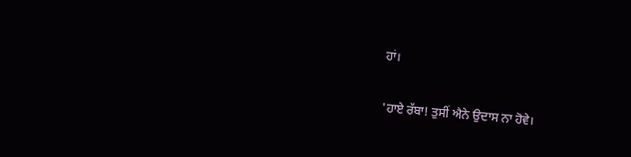ਹਾਂ।

'ਹਾਏ ਰੱਬਾ! ਤੁਸੀਂ ਐਨੇ ਉਦਾਸ ਨਾ ਹੋਵੇ।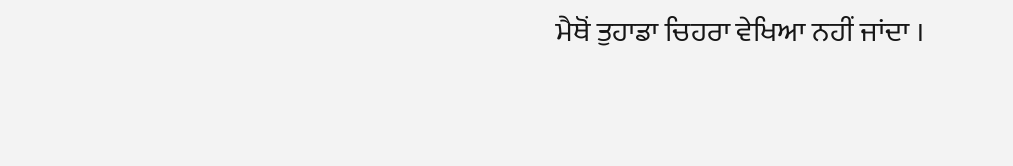ਮੈਥੋਂ ਤੁਹਾਡਾ ਚਿਹਰਾ ਵੇਖਿਆ ਨਹੀਂ ਜਾਂਦਾ ।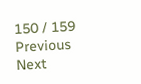150 / 159
Previous
Next